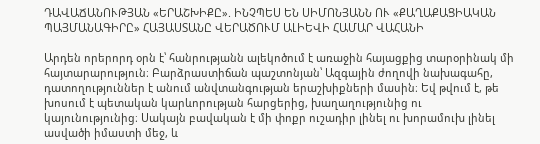ԴԱՎԱՃԱՆՈՒԹՅԱՆ «ԵՐԱՇԽԻՔԸ». ԻՆՉՊԵՍ ԵՆ ՍԻՄՈՆՅԱՆՆ ՈՒ «ՔԱՂԱՔԱՑԻԱԿԱՆ ՊԱՅՄԱՆԱԳԻՐԸ» ՀԱՅԱՍՏԱՆԸ ՎԵՐԱԾՈՒՄ ԱԼԻԵՎԻ ՀԱՄԱՐ ՎԱՀԱՆԻ

Արդեն որերորդ օրն է՝ հանրությանն ալեկոծում է առաջին հայացքից տարօրինակ մի հայտարարություն։ Բարձրաստիճան պաշտոնյան՝ Ազգային ժողովի նախագահը, դատողություններ է անում անվտանգության երաշխիքների մասին։ Եվ թվում է, թե խոսում է պետական կարևորության հարցերից, խաղաղությունից ու կայունությունից։ Սակայն բավական է մի փոքր ուշադիր լինել ու խորամուխ լինել ասվածի իմաստի մեջ, և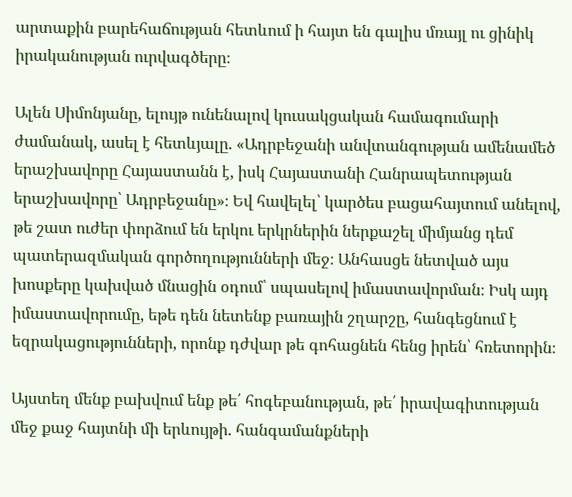արտաքին բարեհաճության հետևում ի հայտ են գալիս մռայլ ու ցինիկ իրականության ուրվագծերը։

Ալեն Սիմոնյանը, ելույթ ունենալով կուսակցական համագումարի ժամանակ, ասել է հետևյալը. «Ադրբեջանի անվտանգության ամենամեծ երաշխավորը Հայաստանն է, իսկ Հայաստանի Հանրապետության երաշխավորը՝ Ադրբեջանը»։ Եվ հավելել՝ կարծես բացահայտում անելով, թե շատ ուժեր փորձում են երկու երկրներին ներքաշել միմյանց դեմ պատերազմական գործողությունների մեջ։ Անհասցե նետված այս խոսքերը կախված մնացին օդում՝ սպասելով իմաստավորման։ Իսկ այդ իմաստավորումը, եթե դեն նետենք բառային շղարշը, հանգեցնում է եզրակացությունների, որոնք դժվար թե գոհացնեն հենց իրեն՝ հռետորին։

Այստեղ մենք բախվում ենք թե՛ հոգեբանության, թե՛ իրավագիտության մեջ քաջ հայտնի մի երևույթի. հանգամանքների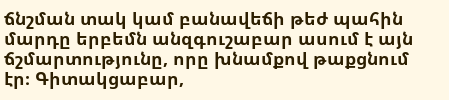ճնշման տակ կամ բանավեճի թեժ պահին մարդը երբեմն անզգուշաբար ասում է այն ճշմարտությունը, որը խնամքով թաքցնում էր։ Գիտակցաբար,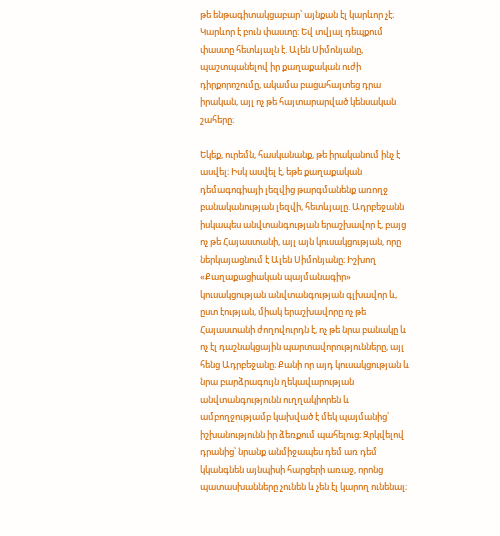թե ենթագիտակցաբար՝ այնքան էլ կարևոր չէ։ Կարևոր է բուն փաստը։ Եվ տվյալ դեպքում փաստը հետևյալն է. Ալեն Սիմոնյանը, պաշտպանելով իր քաղաքական ուժի դիրքորոշումը, ակամա բացահայտեց դրա իրական, այլ ոչ թե հայտարարված կենսական շահերը։

Եկեք, ուրեմն, հասկանանք, թե իրականում ինչ է ասվել։ Իսկ ասվել է, եթե քաղաքական դեմագոգիայի լեզվից թարգմանենք առողջ բանականության լեզվի, հետևյալը. Ադրբեջանն իսկապես անվտանգության երաշխավոր է, բայց ոչ թե Հայաստանի, այլ այն կուսակցության, որը ներկայացնում է Ալեն Սիմոնյանը։ Իշխող «Քաղաքացիական պայմանագիր» կուսակցության անվտանգության գլխավոր և, ըստ էության, միակ երաշխավորը ոչ թե Հայաստանի ժողովուրդն է, ոչ թե նրա բանակը և ոչ էլ դաշնակցային պարտավորությունները, այլ հենց Ադրբեջանը։ Քանի որ այդ կուսակցության և նրա բարձրագույն ղեկավարության անվտանգությունն ուղղակիորեն և ամբողջությամբ կախված է մեկ պայմանից՝ իշխանությունն իր ձեռքում պահելուց։ Զրկվելով դրանից՝ նրանք անմիջապես դեմ առ դեմ կկանգնեն այնպիսի հարցերի առաջ, որոնց պատասխանները չունեն և չեն էլ կարող ունենալ։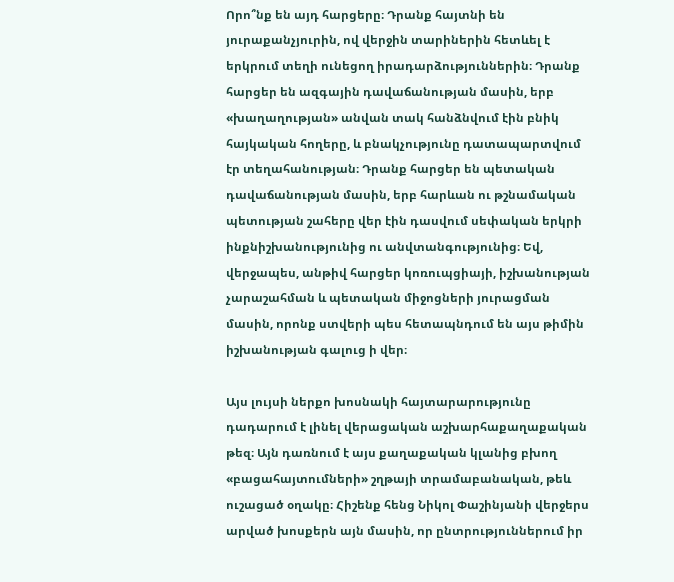Որո՞նք են այդ հարցերը։ Դրանք հայտնի են յուրաքանչյուրին, ով վերջին տարիներին հետևել է երկրում տեղի ունեցող իրադարձություններին։ Դրանք հարցեր են ազգային դավաճանության մասին, երբ «խաղաղության» անվան տակ հանձնվում էին բնիկ հայկական հողերը, և բնակչությունը դատապարտվում էր տեղահանության։ Դրանք հարցեր են պետական դավաճանության մասին, երբ հարևան ու թշնամական պետության շահերը վեր էին դասվում սեփական երկրի ինքնիշխանությունից ու անվտանգությունից։ Եվ, վերջապես, անթիվ հարցեր կոռուպցիայի, իշխանության չարաշահման և պետական միջոցների յուրացման մասին, որոնք ստվերի պես հետապնդում են այս թիմին իշխանության գալուց ի վեր։

Այս լույսի ներքո խոսնակի հայտարարությունը դադարում է լինել վերացական աշխարհաքաղաքական թեզ։ Այն դառնում է այս քաղաքական կլանից բխող «բացահայտումների» շղթայի տրամաբանական, թեև ուշացած օղակը։ Հիշենք հենց Նիկոլ Փաշինյանի վերջերս արված խոսքերն այն մասին, որ ընտրություններում իր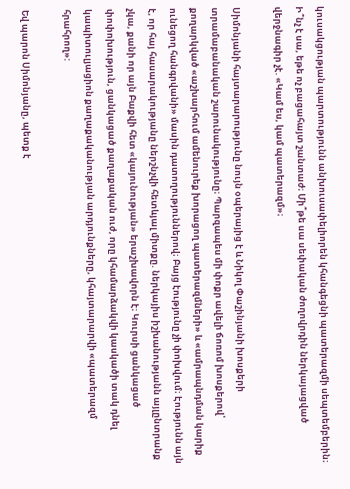կուսակցության պարտությունն անխուսափելիորեն կհանգեցնի պատերազմի սեպտեմբերին։ Ի՞նչ է սա, եթե ոչ բացահայտ շանտաժ։ Մի՞թե սա սեփական ժողովրդին ներկայացված վերջնագիր չէ. «Կամ ես, կամ պատերազմ»։

Սիմոնյանի հայտարարությունը նույն օպերայից է և Նիկոլ Փաշինյանի խոսքերի տրամաբանական շարունակությունը։ Պարզապես մի փոքր ավելի ճոռոմ խոսքերով՝ քողարկված «աշխարհում ամենուրեք խորացող պատերազմների» և «ամրապնդման կարիք ունեցող հանգրվանի» մասին դատողություններով։ Բայց էությունը չի փոխվում։ Էությունն այն է, որ հայ հասարակությանը ներշնչվի հետևյալ միտքը. ներկայիս իշխանությանն այլընտրանք չկա, քանի որ այն Բաքվի հետ «կայունության» երաշխավորն է։ Կուրսի ցանկացած փոփոխություն, ցանկացած քաղաքական ուժ, որը կհամարձակվի կասկածի տակ դնել կապիտուլյացիոն քաղաքականության արդյունքները, կհայտարարվի «պատերազմ հրահրող»:

Եվ պարոն Սիմոնյանը, պետք է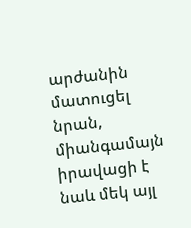արժանին մատուցել նրան, միանգամայն իրավացի է նաև մեկ այլ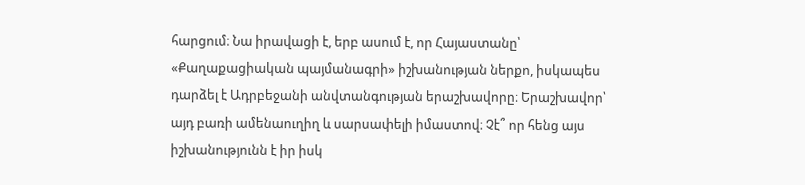հարցում։ Նա իրավացի է, երբ ասում է, որ Հայաստանը՝ «Քաղաքացիական պայմանագրի» իշխանության ներքո, իսկապես դարձել է Ադրբեջանի անվտանգության երաշխավորը։ Երաշխավոր՝ այդ բառի ամենաուղիղ և սարսափելի իմաստով։ Չէ՞ որ հենց այս իշխանությունն է իր իսկ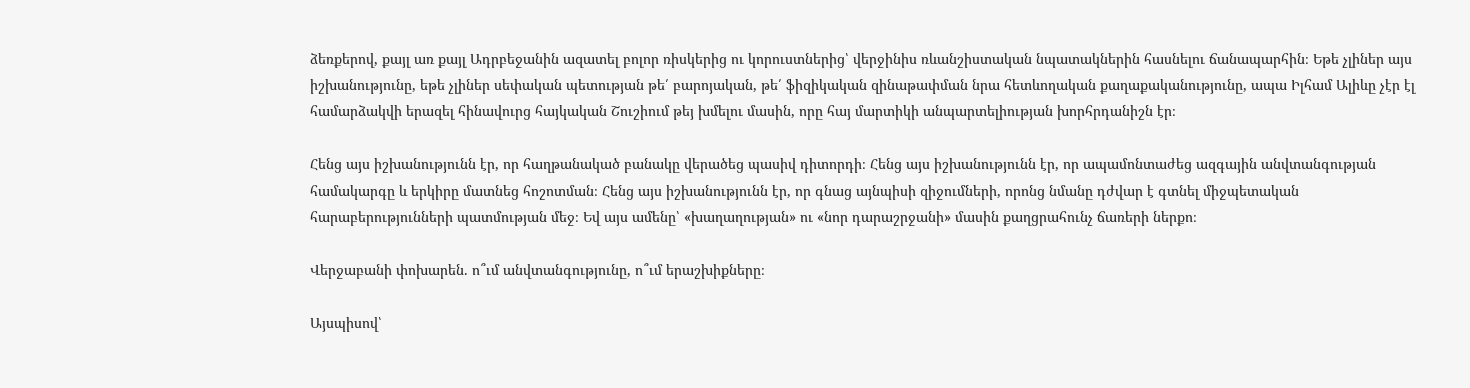ձեռքերով, քայլ առ քայլ Ադրբեջանին ազատել բոլոր ռիսկերից ու կորուստներից՝ վերջինիս ռևանշիստական նպատակներին հասնելու ճանապարհին։ Եթե չլիներ այս իշխանությունը, եթե չլիներ սեփական պետության թե՛ բարոյական, թե՛ ֆիզիկական զինաթափման նրա հետևողական քաղաքականությունը, ապա Իլհամ Ալիևը չէր էլ համարձակվի երազել հինավուրց հայկական Շուշիում թեյ խմելու մասին, որը հայ մարտիկի անպարտելիության խորհրդանիշն էր։

Հենց այս իշխանությունն էր, որ հաղթանակած բանակը վերածեց պասիվ դիտորդի։ Հենց այս իշխանությունն էր, որ ապամոնտաժեց ազգային անվտանգության համակարգը և երկիրը մատնեց հոշոտման։ Հենց այս իշխանությունն էր, որ գնաց այնպիսի զիջումների, որոնց նմանը դժվար է գտնել միջպետական հարաբերությունների պատմության մեջ։ Եվ այս ամենը՝ «խաղաղության» ու «նոր դարաշրջանի» մասին քաղցրահունչ ճառերի ներքո։

Վերջաբանի փոխարեն. ո՞ւմ անվտանգությունը, ո՞ւմ երաշխիքները։

Այսպիսով՝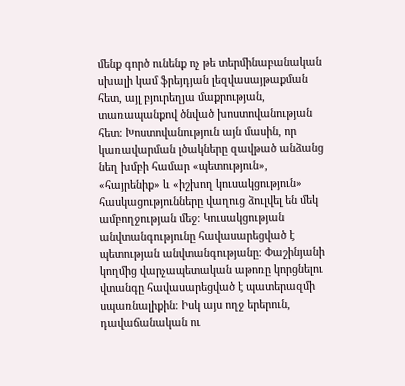մենք գործ ունենք ոչ թե տերմինաբանական սխալի կամ ֆրեյդյան լեզվասայթաքման հետ, այլ բյուրեղյա մաքրության, տառապանքով ծնված խոստովանության հետ։ Խոստովանություն այն մասին, որ կառավարման լծակները զավթած անձանց նեղ խմբի համար «պետություն», «հայրենիք» և «իշխող կուսակցություն» հասկացությունները վաղուց ձուլվել են մեկ ամբողջության մեջ։ Կուսակցության անվտանգությունը հավասարեցված է պետության անվտանգությանը։ Փաշինյանի կողմից վարչապետական աթոռը կորցնելու վտանգը հավասարեցված է պատերազմի սպառնալիքին։ Իսկ այս ողջ երերուն, դավաճանական ու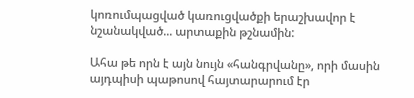կոռումպացված կառուցվածքի երաշխավոր է նշանակված... արտաքին թշնամին:

Ահա թե որն է այն նույն «հանգրվանը», որի մասին այդպիսի պաթոսով հայտարարում էր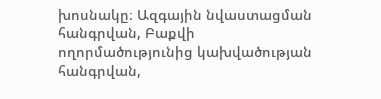խոսնակը։ Ազգային նվաստացման հանգրվան, Բաքվի ողորմածությունից կախվածության հանգրվան,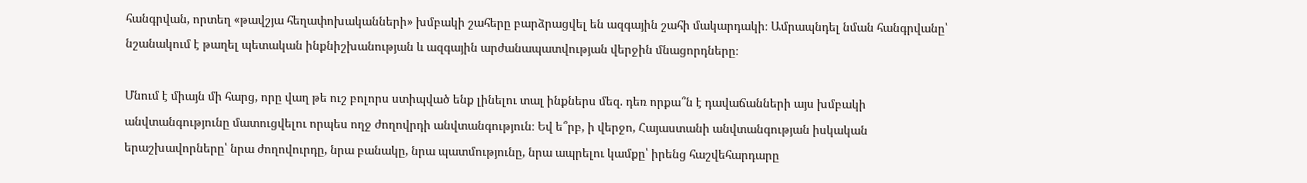հանգրվան, որտեղ «թավշյա հեղափոխականների» խմբակի շահերը բարձրացվել են ազգային շահի մակարդակի։ Ամրապնդել նման հանգրվանը՝ նշանակում է թաղել պետական ինքնիշխանության և ազգային արժանապատվության վերջին մնացորդները։

Մնում է միայն մի հարց, որը վաղ թե ուշ բոլորս ստիպված ենք լինելու տալ ինքներս մեզ. դեռ որքա՞ն է դավաճանների այս խմբակի անվտանգությունը մատուցվելու որպես ողջ ժողովրդի անվտանգություն։ Եվ ե՞րբ, ի վերջո, Հայաստանի անվտանգության իսկական երաշխավորները՝ նրա ժողովուրդը, նրա բանակը, նրա պատմությունը, նրա ապրելու կամքը՝ իրենց հաշվեհարդարը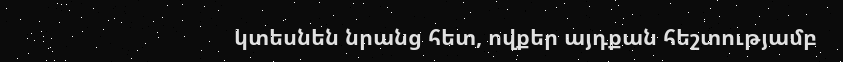կտեսնեն նրանց հետ, ովքեր այդքան հեշտությամբ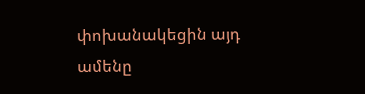փոխանակեցին այդ ամենը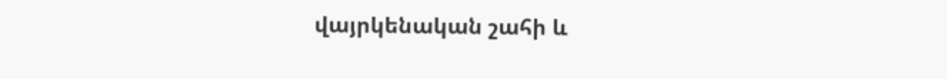վայրկենական շահի և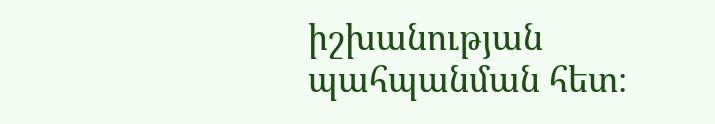իշխանության պահպանման հետ։